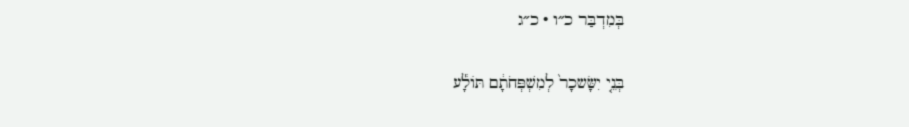בְּמִדְבַּר כ״ו · כ״ג

בְּנֵ֤י יִשָּׂשכָר֙ לְמִשְׁפְּחֹתָ֔ם תּוֹלָ֕ע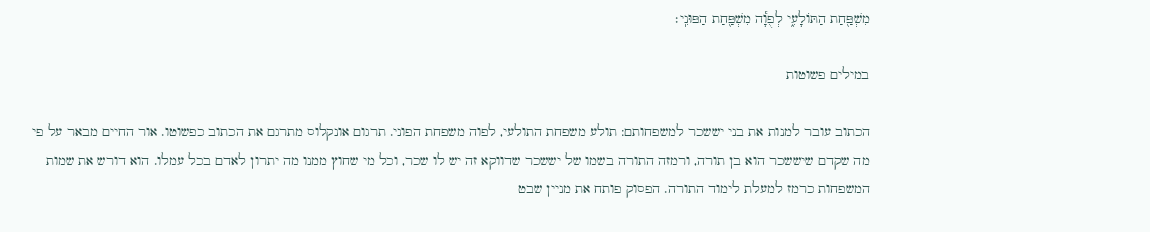מִשְׁפַּ֖חַת הַתּוֹלָעִ֑י לְפֻוָ֕ה מִשְׁפַּ֖חַת הַפּוּנִֽי׃

במילים פשוטות

הכתוב עובר למנות את בני יששכר למשפחותם: תולע משפחת התולעי, לפוה משפחת הפוני. תרגום אונקלוס מתרגם את הכתוב כפשוטו. אור החיים מבאר על פי מה שקדם שיששכר הוא בן תורה, ורמזה התורה בשמו של יששכר שדווקא זה יש לו שכר, וכל מי שחוץ ממנו מה יתרון לאדם בכל עמלו. הוא דורש את שמות המשפחות כרמז למעלת לימוד התורה. הפסוק פותח את מניין שבט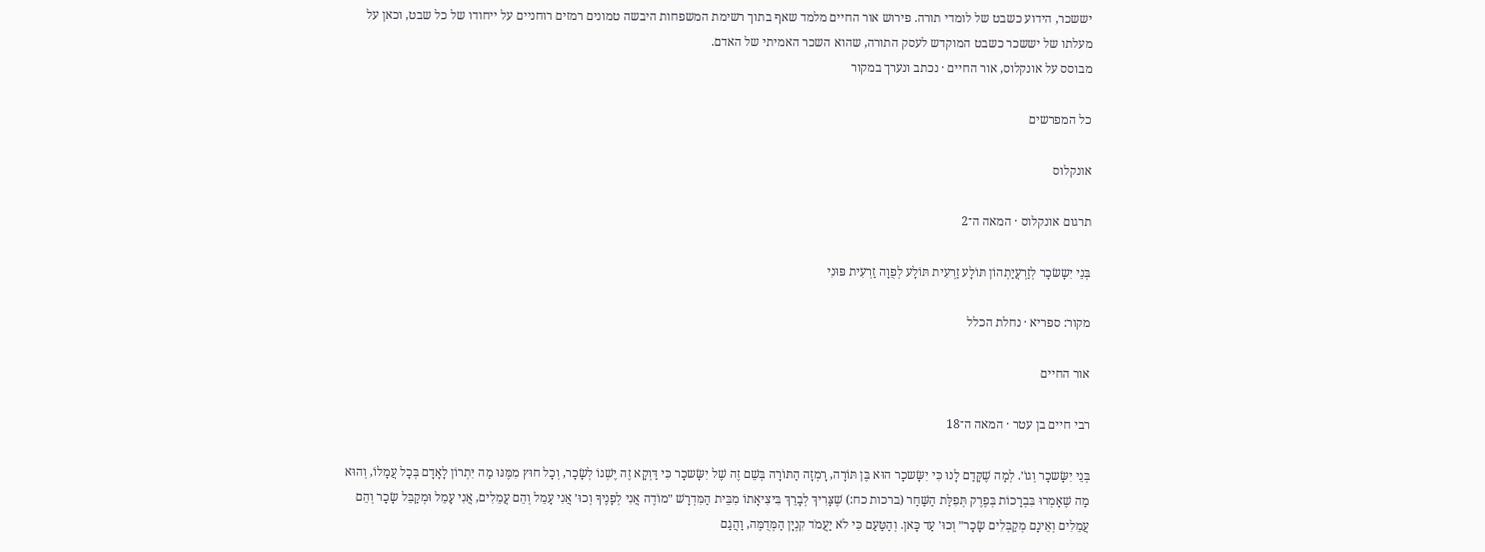יששכר, הידוע כשבט של לומדי תורה. פירוש אור החיים מלמד שאף בתוך רשימת המשפחות היבשה טמונים רמזים רוחניים על ייחודו של כל שבט, וכאן על מעלתו של יששכר כשבט המוקדש לעסק התורה, שהוא השכר האמיתי של האדם.
מבוסס על אונקלוס, אור החיים · נכתב ונערך במקור

כל המפרשים

אונקלוס

תרגום אונקלוס · המאה ה־2

בְּנֵי יִשָשׂכָר לְזַרְעֲיַתְהוֹן תּוֹלָע זַרְעִית תּוֹלָע לְפֻוָה זַרְעִית פּוּנִי

מקור: ספריא · נחלת הכלל

אור החיים

רבי חיים בן עטר · המאה ה־18

בְּנֵי יִשָּׂשכָר וְגוֹ׳. לְמָה שֶׁקָּדַם לָנוּ כִּי יִשָּׂשכָר הוּא בֶּן תּוֹרָה, רָמְזָה הַתּוֹרָה בְּשֵׁם זֶה שֶׁל יִשָּׂשכָר כִּי דַּוְקָא זֶה יֶשְׁנוֹ לְשָׂכָר, וְכָל חוּץ מִמֶּנּוּ מַה יִּתְרוֹן לָאָדָם בְּכָל עֲמָלוֹ, וְהוּא מַה שֶׁאָמְרוּ בִּבְרָכוֹת בְּפֶרֶק תְּפִלַּת הַשַּׁחַר (ברכות כח:) שֶׁצָּרִיךְ לְבָרֵךְ בִּיצִיאָתוֹ מִבֵּית הַמִּדְרָשׁ ״מוֹדֶה אֲנִי לְפָנֶיךָ וְכוּ׳ אֲנִי עָמֵל וְהֵם עֲמֵלִים, אֲנִי עָמֵל וּמְקַבֵּל שָׂכָר וְהֵם עֲמֵלִים וְאֵינָם מְקַבְּלִים שָׂכָר״ וְכוּ׳ עַד כָּאן. וְהַטַּעַם כִּי לֹא יַעֲמֹד קִנְיָן הַמְּדֻמֶּה, וַהֲגַם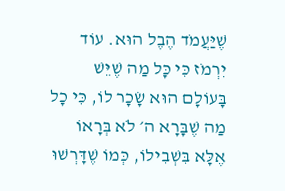שֶׁיַּעֲמֹד הֶבֶל הוּא. עוֹד יִרְמֹז כִּי כָּל מַה שֶׁיֵּשׁ בָּעוֹלָם הוּא שָׂכָר לוֹ, כִּי כָל מַה שֶׁבָּרָא ה׳ לֹא בְּרָאוֹ אֶלָּא בִּשְׁבִילוֹ, כְּמוֹ שֶׁדָּרְשׁוּ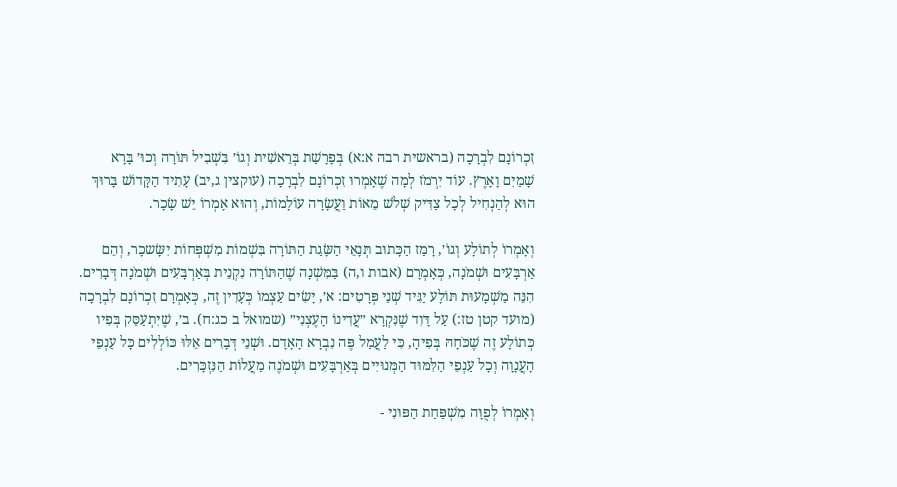זִכְרוֹנָם לִבְרָכָה (בראשית רבה א:א) בְּפָרָשַׁת בְּרֵאשִׁית וְגוֹ׳ בִּשְׁבִיל תּוֹרָה וְכוּ׳ בָּרָא שָׁמַיִם וָאָרֶץ. עוֹד יִרְמֹז לְמָה שֶׁאָמְרוּ זִכְרוֹנָם לִבְרָכָה (עוקצין ג,יב) עָתִיד הַקָּדוֹשׁ בָּרוּךְ הוּא לְהַנְחִיל לְכָל צַדִּיק שְׁלֹשׁ מֵאוֹת וַעֲשָׂרָה עוֹלָמוֹת, וְהוּא אָמְרוֹ יֵשׁ שָׂכָר.

וְאָמְרוֹ לְתוֹלָע וְגוֹ׳, רָמַז הַכָּתוּב תְּנָאֵי הַשָּׂגַת הַתּוֹרָה בִּשְׁמוֹת מִשְׁפְּחוֹת יִשָּׂשכָר, וְהֵם אַרְבָּעִים וּשְׁמֹנָה, כְּאָמְרָם (אבות ו,ה) בַּמִּשְׁנָה שֶׁהַתּוֹרָה נִקְנֵית בְּאַרְבָּעִים וּשְׁמֹנָה דְּבָרִים. הִנֵּה מַשְׁמָעוּת תּוֹלָע יַגִּיד שְׁנֵי פְּרָטִים: א׳, יָשִׂים עַצְמוֹ כְּעָדִין זֶה, כְּאָמְרָם זִכְרוֹנָם לִבְרָכָה (מועד קטן טז:) עַל דָּוִד שֶׁנִּקְרָא ״עֲדִינוֹ הָעֶצְנִי״ (שמואל ב כג:ח). ב׳, שֶׁיִּתְעַסֵּק בְּפִיו כְּתוֹלָע זֶה שֶׁכֹּחָהּ בְּפִיהָ, כִּי לַעֲמַל פֶּה נִבְרָא הָאָדָם. וּשְׁנֵי דְּבָרִים אֵלּוּ כּוֹלְלִים כָּל עַנְפֵי הָעֲנָוָה וְכָל עַנְפֵי הַלִּמּוּד הַמְּנוּיִים בְּאַרְבָּעִים וּשְׁמֹנֶה מַעֲלוֹת הַנִּזְכָּרִים.

וְאָמְרוֹ לְפֻוָּה מִשְׁפַּחַת הַפּוּנִי -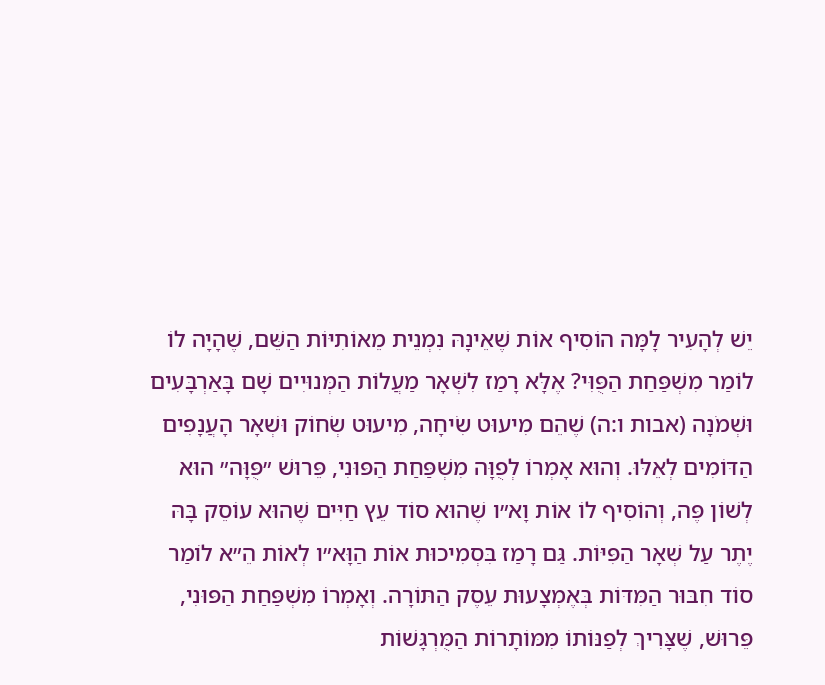יֵשׁ לְהָעִיר לָמָּה הוֹסִיף אוֹת שֶׁאֵינָהּ נִמְנֵית מֵאוֹתִיּוֹת הַשֵּׁם, שֶׁהָיָה לוֹ לוֹמַר מִשְׁפַּחַת הַפֻּוִּי? אֶלָּא רָמַז לִשְׁאָר מַעֲלוֹת הַמְּנוּיִים שָׁם בָּאַרְבָּעִים וּשְׁמֹנָה (אבות ו:ה) שֶׁהֵם מִיעוּט שִׂיחָה, מִיעוּט שְׂחוֹק וּשְׁאָר הָעֲנָפִים הַדּוֹמִים לְאֵלּוּ. וְהוּא אָמְרוֹ לְפֻוָּה מִשְׁפַּחַת הַפּוּנִי, פֵּרוּשׁ ״פֻּוָּה״ הוּא לְשׁוֹן פֶּה, וְהוֹסִיף לוֹ אוֹת וָא״ו שֶׁהוּא סוֹד עֵץ חַיִּים שֶׁהוּא עוֹסֵק בָּהּ יֶתֶר עַל שְׁאָר הַפִּיּוֹת. גַּם רָמַז בִּסְמִיכוּת אוֹת הַוָּא״ו לְאוֹת הֵ״א לוֹמַר סוֹד חִבּוּר הַמִּדּוֹת בְּאֶמְצָעוּת עֵסֶק הַתּוֹרָה. וְאָמְרוֹ מִשְׁפַּחַת הַפּוּנִי, פֵּרוּשׁ, שֶׁצָּרִיךְ לְפַנּוֹתוֹ מִמּוֹתָרוֹת הַמֻּרְגָּשׁוֹת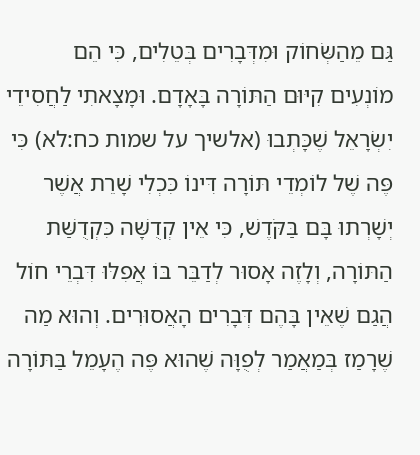גַּם מֵהַשְּׂחוֹק וּמִדְּבָרִים בְּטֵלִים, כִּי הֵם מוֹנְעִים קִיּוּם הַתּוֹרָה בָּאָדָם. וּמָצָאתִי לַחֲסִידֵי יִשְׂרָאֵל שֶׁכָּתְבוּ (אלשיך על שמות כח:לא) כִּי פֶּה שֶׁל לוֹמְדֵי תּוֹרָה דִּינוֹ כִּכְלִי שָׁרֵת אֲשֶׁר יְשָׁרְתוּ בָּם בַּקֹּדֶשׁ, כִּי אֵין קְדֻשָּׁה כִּקְדֻשַּׁת הַתּוֹרָה, וְלָזֶה אָסוּר לְדַבֵּר בּוֹ אֲפִלּוּ דִּבְרֵי חוֹל הֲגַם שֶׁאֵין בָּהֶם דְּבָרִים הָאֲסוּרִים. וְהוּא מַה שֶׁרָמַז בְּמַאֲמַר לְפֻוָּה שֶׁהוּא פֶּה הֶעָמֵל בַּתּוֹרָה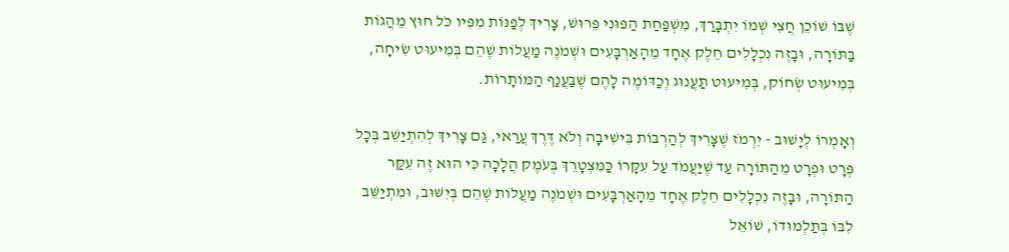שֶׁבּוֹ שׁוֹכֵן חֲצִי שְׁמוֹ יִתְבָּרַךְ, מִשְׁפַּחַת הַפּוּנִי פֵּרוּשׁ, צָרִיךְ לְפַנּוֹת מִפִּיו כֹּל חוּץ מֵהֲגוֹת בַּתּוֹרָה, וּבָזֶה נִכְלָלִים חֵלֶק אֶחָד מֵהָאַרְבָּעִים וּשְׁמֹנֶה מַעֲלוֹת שֶׁהֵם בְּמִיעוּט שִׂיחָה, בְּמִיעוּט שְׂחוֹק, בְּמִיעוּט תַּעֲנוּג וְכַדּוֹמֶה לָהֶם שֶׁבַּעֲנַף הַמּוֹתָרוֹת.

וְאָמְרוֹ לְיָשׁוּב - יִרְמֹז שֶׁצָּרִיךְ לְהַרְבּוֹת בִּישִׁיבָה וְלֹא דֶּרֶךְ עֲרַאי, גַּם צָרִיךְ לְהִתְיַשֵּׁב בְּכָל פְּרָט וּפְרָט מֵהַתּוֹרָה עַד שֶׁיַּעֲמֹד עַל עִקָּרוֹ כַּמִּצְטָרֵךְ בְּעֹמֶק הֲלָכָה כִּי הוּא זֶה עִקַּר הַתּוֹרָה, וּבָזֶה נִכְלָלִים חֵלֶק אֶחָד מֵהָאַרְבָּעִים וּשְׁמֹנֶה מַעֲלוֹת שֶׁהֵם בְּיִשּׁוּב, וּמִתְיַשֵּׁב לִבּוֹ בְּתַלְמוּדוֹ, שׁוֹאֵל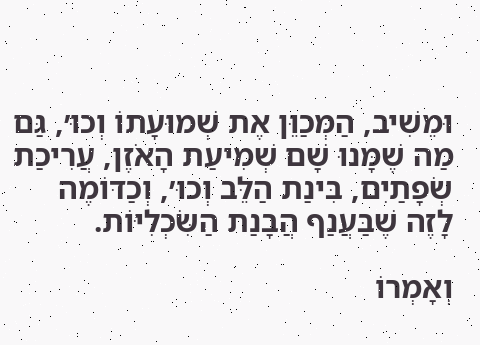וּמֵשִׁיב, הַמְּכַוֵּן אֶת שְׁמוּעָתוֹ וְכוּ׳, גַּם מַה שֶׁמָּנוּ שָׁם שְׁמִיעַת הָאֹזֶן, עֲרִיכַת שְׂפָתַיִם, בִּינַת הַלֵּב וְכוּ׳, וְכַדּוֹמֶה לָזֶה שֶׁבַּעֲנַף הֲבָנַת הַשִּׂכְלִיּוֹת.

וְאָמְרוֹ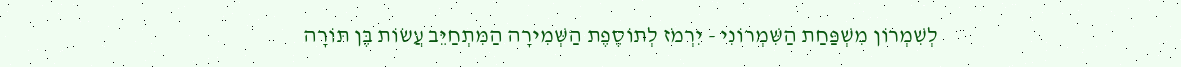לְשִׁמְרוֹן מִשְׁפַּחַת הַשִּׁמְרוֹנִי - יִרְמֹז לְתוֹסֶפֶת הַשְּׁמִירָה הַמִּתְחַיֵּב עֲשׂוֹת בֶּן תּוֹרָה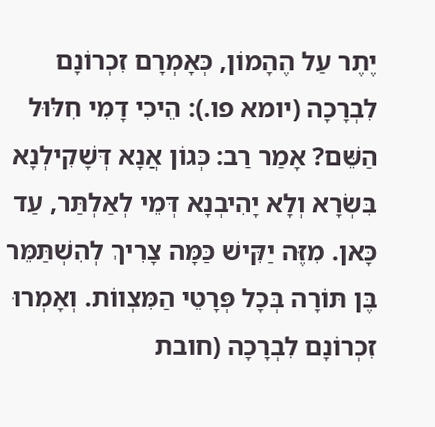יֶתֶר עַל הֶהָמוֹן, כְּאָמְרָם זִכְרוֹנָם לִבְרָכָה (יומא פו.): הֵיכִי דָמִי חִלּוּל הַשֵּׁם? אָמַר רַב: כְּגוֹן אֲנָא דְּשָׁקִילְנָא בִּשְׂרָא וְלָא יָהִיבְנָא דְּמֵי לְאַלְתַּר, עַד כָּאן. מִזֶּה יַקִּישׁ כַּמָּה צָרִיךְ לְהִשְׁתַּמֵּר בֶּן תּוֹרָה בְּכָל פְּרָטֵי הַמִּצְווֹת. וְאָמְרוּ זִכְרוֹנָם לִבְרָכָה (חובת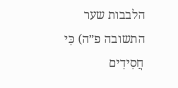הלבבות שער התשובה פ״ה) כִּי חֲסִידִים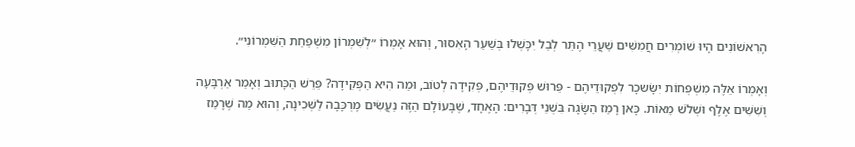הָרִאשׁוֹנִים הָיוּ שׁוֹמְרִים חֲמִשִּׁים שַׁעֲרֵי הֶתֵּר לְבַל יִכָּשְׁלוּ בְּשַׁעַר הָאִסּוּר, וְהוּא אָמְרוֹ ״לְשִׁמְרוֹן מִשְׁפַּחַת הַשִּׁמְרוֹנִי״.

וְאָמְרוֹ אֵלֶּה מִשְׁפְּחוֹת יִשָּׂשכָר לִפְקוּדֵיהֶם - פֵּרוּשׁ פְּקוּדֵיהֶם, פְּקִידָה לְטוֹב, וּמַה הִיא הַפְּקִידָה? פֵּרֵשׁ הַכָּתוּב וְאָמַר אַרְבָּעָה וְשִׁשִּׁים אֶלֶף וּשְׁלֹשׁ מֵאוֹת. כָּאן רָמַז הַשָּׂגָה בִּשְׁנֵי דְּבָרִים: הָאֶחָד, שֶׁבָּעוֹלָם הַזֶּה נַעֲשִׂים מֶרְכָּבָה לַשְּׁכִינָה, וְהוּא מַה שֶׁרָמַז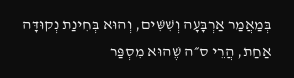בְּמַאֲמַר אַרְבָּעָה וְשִׁשִּׁים, וְהוּא בְּחִינַת נְקוּדָּה אַחַת, הֲרֵי ס״ה שֶׁהוּא מִסְפַּר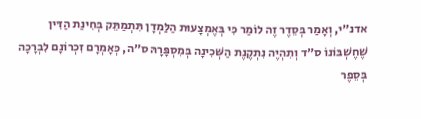אדנ״י, וְאָמַר בְּסֵדֶר זֶה לוֹמַר כִּי בְּאֶמְצָעוּת הַלַּמְדָן תִּתְמַתֵּק בְּחִינַת הַדִּין שֶׁחֶשְׁבּוֹנוֹ ס״ד וְתִהְיֶה נִתְקֶנֶת הַשְּׁכִינָה בְּמִסְפָּרָהּ ס״ה, כְּאָמְרָם זִכְרוֹנָם לִבְרָכָה בְּסֵפֶר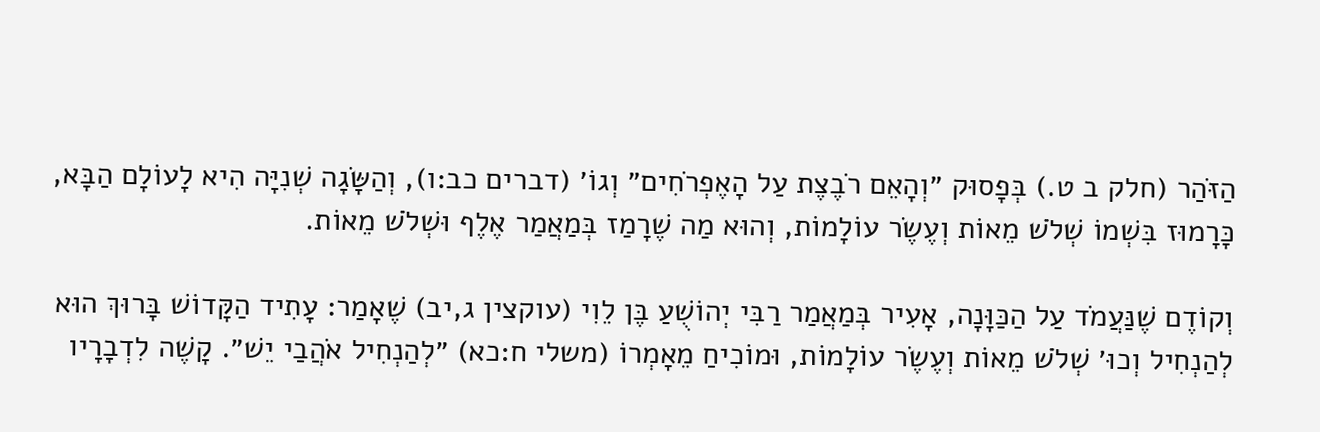הַזֹּהַר (חלק ב ט.) בְּפָסוּק ״וְהָאֵם רֹבֶצֶת עַל הָאֶפְרֹחִים״ וְגוֹ׳ (דברים כב:ו), וְהַשָּׂגָה שְׁנִיָּה הִיא לָעוֹלָם הַבָּא, כָּרָמוּז בִּשְׁמוֹ שְׁלֹשׁ מֵאוֹת וְעֶשֶׂר עוֹלָמוֹת, וְהוּא מַה שֶׁרָמַז בְּמַאֲמַר אֶלֶף וּשְׁלֹשׁ מֵאוֹת.

וְקוֹדֶם שֶׁנַּעֲמֹד עַל הַכַּוָּנָה, אָעִיר בְּמַאֲמַר רַבִּי יְהוֹשֻׁעַ בֶּן לֵוִי (עוקצין ג,יב) שֶׁאָמַר: עָתִיד הַקָּדוֹשׁ בָּרוּךְ הוּא לְהַנְחִיל וְכוּ׳ שְׁלֹשׁ מֵאוֹת וְעֶשֶׂר עוֹלָמוֹת, וּמוֹכִיחַ מֵאָמְרוֹ (משלי ח:כא) ״לְהַנְחִיל אֹהֲבַי יֵשׁ״. קָשֶׁה לִדְבָרָיו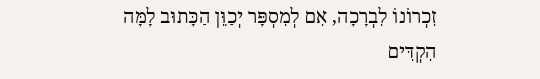זִכְרוֹנוֹ לִבְרָכָה, אִם לְמִסְפָּר יְכַוֵּן הַכָּתוּב לָמָּה הִקְדִּים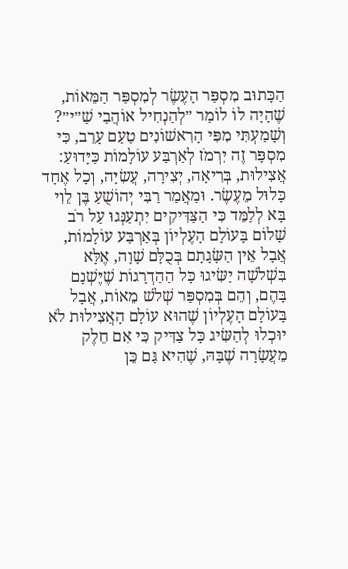הַכָּתוּב מִסְפַּר הָעֶשֶׂר לְמִסְפַּר הַמֵּאוֹת, שֶׁהָיָה לוֹ לוֹמַר ״לְהַנְחִיל אוֹהֲבַי שַׁ״י״? וְשָׁמַעְתִּי מִפִּי הָרִאשׁוֹנִים טַעַם עָרֵב, כִּי מִסְפָּר זֶה יִרְמֹז לְאַרְבַּע עוֹלָמוֹת כַּיָּדוּעַ: אֲצִילוּת, בְּרִיאָה, יְצִירָה, עֲשִׂיָּה, וְכָל אֶחָד כָּלוּל מֵעֶשֶׂר. וּמַאֲמַר רַבִּי יְהוֹשֻׁעַ בֶּן לֵוִי בָּא לְלַמֵּד כִּי הַצַּדִּיקִים יִתְעַנְּגוּ עַל רֹב שָׁלוֹם בָּעוֹלָם הָעֶלְיוֹן בְּאַרְבַּע עוֹלָמוֹת, אֲבָל אֵין הַשָּׂגָתָם בְּכֻלָּם שָׁוָה, אֶלָּא בִּשְׁלֹשָׁה יַשִּׂיגוּ כָּל הַהַדְרָגוֹת שֶׁיֶּשְׁנָם בָּהֶם, וְהֵם בְּמִסְפַּר שְׁלֹשׁ מֵאוֹת, אֲבָל בָּעוֹלָם הָעֶלְיוֹן שֶׁהוּא עוֹלָם הָאֲצִילוּת לֹא יוּכְלוּ לְהַשִּׂיג כָּל צַדִּיק כִּי אִם חֵלֶק מֵעֲשָׂרָה שֶׁבָּהּ, שֶׁהִיא גַּם כֵּן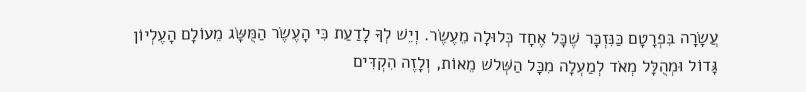עֲשָׂרָה בִּפְרָטָם כַּנִּזְכָּר שֶׁכָּל אֶחָד כְּלוּלָה מֵעֶשֶׂר. וְיֵשׁ לְךָ לָדַעַת כִּי הָעֶשֶׂר הַמֻּשָּׂג מֵעוֹלָם הָעֶלְיוֹן גָּדוֹל וּמְהֻלָּל מְאֹד לְמַעְלָה מִכָּל הַשְּׁלֹשׁ מֵאוֹת, וְלָזֶה הִקְדִּים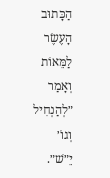הַכָּתוּב הָעֶשֶׂר לַמֵּאוֹת וְאָמַר ״לְהַנְחִיל וְגוֹ׳ יֵ״שׁ״.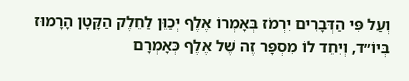וְעַל פִּי הַדְּבָרִים יִרְמֹז בְּאָמְרוֹ אֶלֶף יְכַוֵּן לַחֵלֶק הַקָּטָן הָרָמוּז בְּיוֹ״ד, וְיִחֵד לוֹ מִסְפָּר זֶה שֶׁל אֶלֶף כְּאָמְרָם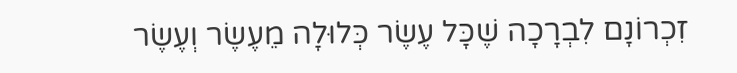זִכְרוֹנָם לִבְרָכָה שֶׁכָּל עֶשֶׂר כְּלוּלָה מֵעֶשֶׂר וְעֶשֶׂר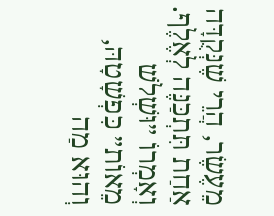מֵעֶשֶׂר, הֲרֵי שֶׁנְּקֻדָּה אַחַת תִּתְכַּנֶּה לְאֶלֶף. וְאָמְרוֹ ״וּשְׁלֹשׁ מֵאוֹת״ כִּפְשָׁטָהּ, וְהוּא מַה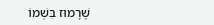שֶׁרָמוּז בִּשְׁמוֹ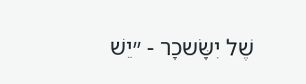שֶׁל יִשָּׂשכָר - ״יֵשׁ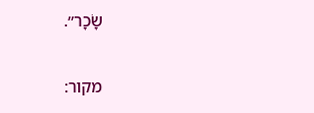שָׂכָר״.

מקור: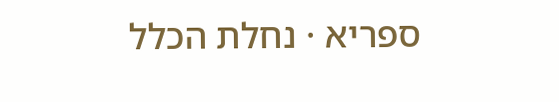ספריא · נחלת הכלל